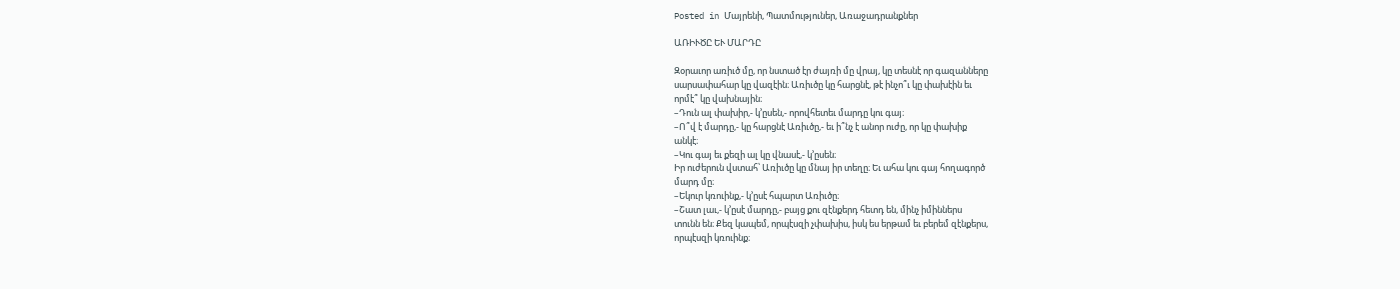Posted in Մայրենի, Պատմություներ, Առաջադրանքներ

ԱՌԻՒԾԸ ԵՒ ՄԱՐԴԸ

Զօրաւոր առիւծ մը, որ նստած էր ժայռի մը վրայ, կը տեսնէ որ գազանները
սարսափահար կը վազէին։ Առիւծը կը հարցնէ, թէ ինչո՞ւ կը փախէին եւ
որմէ՞ կը վախնային։
–Դուն ալ փախիր,- կ’ըսեն,- որովհետեւ մարդը կու գայ։
–Ո՞վ է մարդը,- կը հարցնէ Առիւծը,- եւ ի՞նչ է անոր ուժը, որ կը փախիք
անկէ։
–Կու գայ եւ քեզի ալ կը վնասէ,- կ’ըսեն։
Իր ուժերուն վստահ՝ Առիւծը կը մնայ իր տեղը։ Եւ ահա կու գայ հողագործ
մարդ մը։
–Եկուր կռուինք,- կ’ըսէ հպարտ Առիւծը։
–Շատ լաւ,- կ’ըսէ մարդը,- բայց քու զէնքերդ հետդ են, մինչ իմիններս
տունն են։ Քեզ կապեմ, որպէսզի չփախիս, իսկ ես երթամ եւ բերեմ զէնքերս,
որպէսզի կռուինք։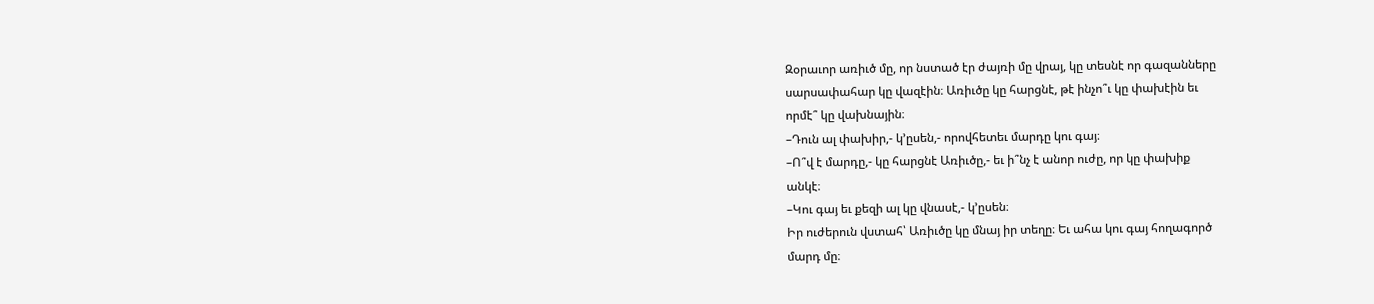Զօրաւոր առիւծ մը, որ նստած էր ժայռի մը վրայ, կը տեսնէ որ գազանները
սարսափահար կը վազէին։ Առիւծը կը հարցնէ, թէ ինչո՞ւ կը փախէին եւ
որմէ՞ կը վախնային։
–Դուն ալ փախիր,- կ’ըսեն,- որովհետեւ մարդը կու գայ։
–Ո՞վ է մարդը,- կը հարցնէ Առիւծը,- եւ ի՞նչ է անոր ուժը, որ կը փախիք
անկէ։
–Կու գայ եւ քեզի ալ կը վնասէ,- կ’ըսեն։
Իր ուժերուն վստահ՝ Առիւծը կը մնայ իր տեղը։ Եւ ահա կու գայ հողագործ
մարդ մը։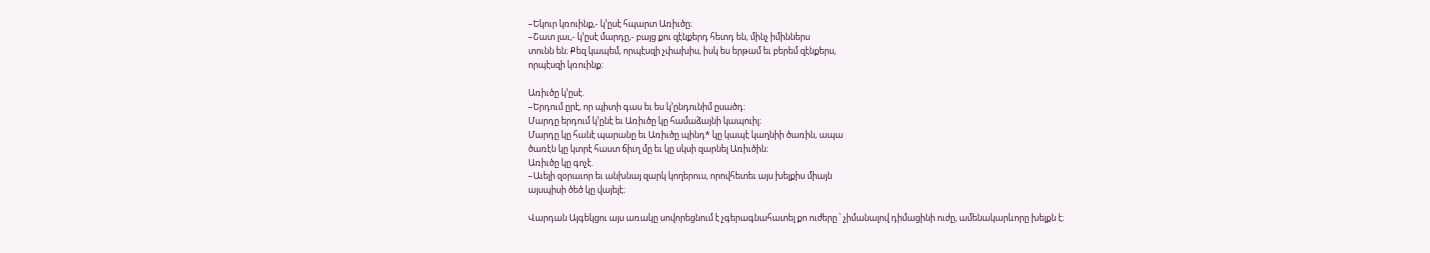–Եկուր կռուինք,- կ’ըսէ հպարտ Առիւծը։
–Շատ լաւ,- կ’ըսէ մարդը,- բայց քու զէնքերդ հետդ են, մինչ իմիններս
տունն են։ Քեզ կապեմ, որպէսզի չփախիս, իսկ ես երթամ եւ բերեմ զէնքերս,
որպէսզի կռուինք։

Առիւծը կ’ըսէ.
–Երդում ըրէ, որ պիտի գաս եւ ես կ’ընդունիմ ըսածդ։
Մարդը երդում կ’ընէ եւ Առիւծը կը համաձայնի կապուիլ։
Մարդը կը հանէ պարանը եւ Առիւծը պինդ* կը կապէ կաղնիի ծառին, ապա
ծառէն կը կտրէ հաստ ճիւղ մը եւ կը սկսի զարնել Առիւծին։
Առիւծը կը գոչէ.
–Աւելի զօրաւոր եւ անխնայ զարկ կողերուս, որովհետեւ այս խելքիս միայն
այսպիսի ծեծ կը վայելէ։

Վարդան Այգեկցու այս առակը սովորեցնում է չգերագնահատել քո ուժերը ՝ չիմանալով դիմացինի ուժը, ամենակարևորը խելքն է։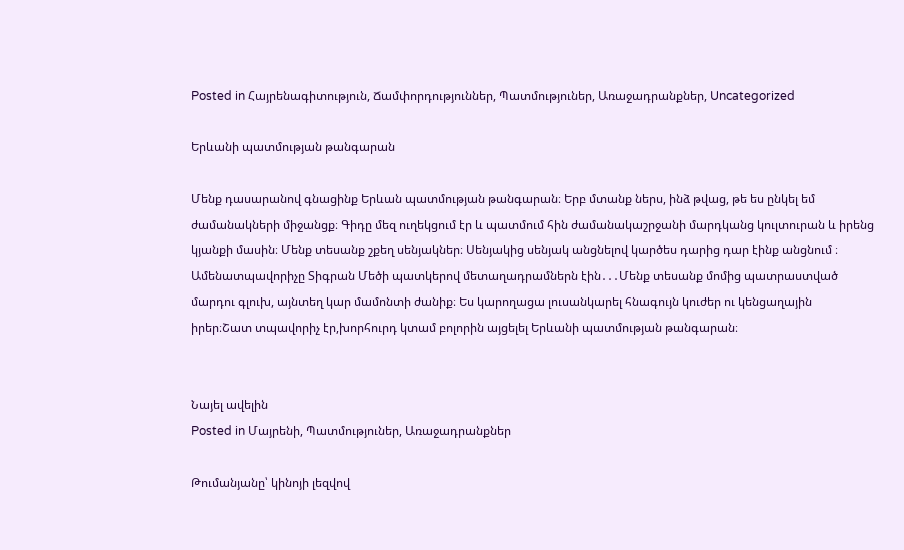Posted in Հայրենագիտություն, Ճամփորդություններ, Պատմություներ, Առաջադրանքներ, Uncategorized

Երևանի պատմության թանգարան

Մենք դասարանով գնացինք Երևան պատմության թանգարան։ Երբ մտանք ներս, ինձ թվաց, թե ես ընկել եմ ժամանակների միջանցք։ Գիդը մեզ ուղեկցում էր և պատմում հին ժամանակաշրջանի մարդկանց կուլտուրան և իրենց կյանքի մասին։ Մենք տեսանք շքեղ սենյակներ։ Սենյակից սենյակ անցնելով կարծես դարից դար էինք անցնում ։ Ամենատպավորիչը Տիգրան Մեծի պատկերով մետաղադրամներն էին․․․Մենք տեսանք մոմից պատրաստված մարդու գլուխ, այնտեղ կար մամոնտի ժանիք։ Ես կարողացա լուսանկարել հնագույն կուժեր ու կենցաղային իրեր։Շատ տպավորիչ էր,խորհուրդ կտամ բոլորին այցելել Երևանի պատմության թանգարան։


Նայել ավելին
Posted in Մայրենի, Պատմություներ, Առաջադրանքներ

Թումանյանը՝ կինոյի լեզվով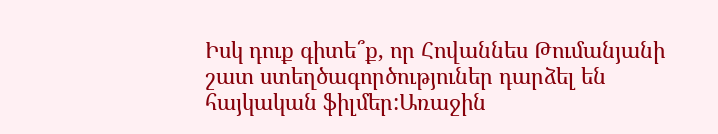Իսկ դուք գիտե՞ք, որ Հովաննես Թումանյանի շատ ստեղծագործություներ դարձել են հայկական ֆիլմեր:Առաջին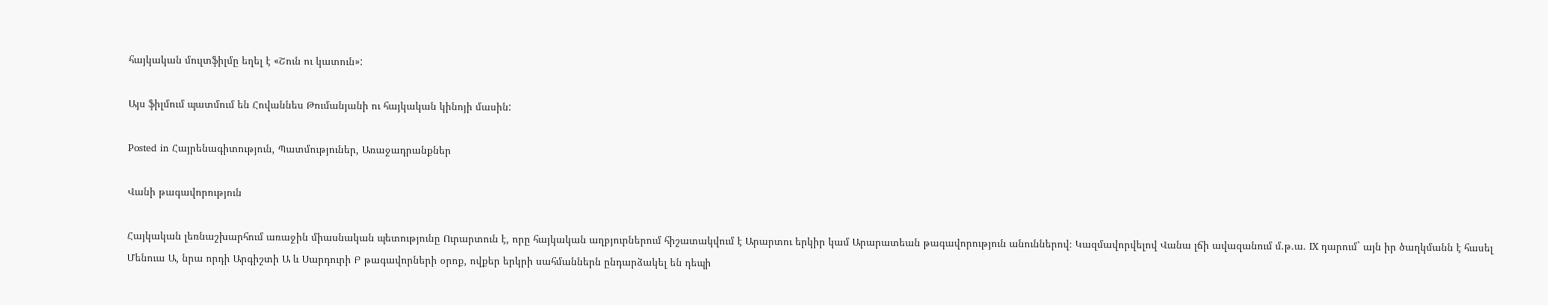հայկական մուլտֆիլմը եղել է «Շուն ու կատուն»:

Այս ֆիլմում պատմում են Հովաննես Թումանյանի ու հայկական կինոյի մասին:

Posted in Հայրենագիտություն, Պատմություներ, Առաջադրանքներ

Վանի թագավորություն

Հայկական լեռնաշխարհում առաջին միասնական պետությունը Ուրարտուն է, որը հայկական աղբյուրներում հիշատակվում է Արարտու երկիր կամ Արարատեան թագավորություն անուններով։ Կազմավորվելով Վանա լճի ավազանում մ.թ.ա. IX դարում` այն իր ծաղկմանն է հասել Մենուա Ա, նրա որդի Արգիշտի Ա և Սարդուրի Բ թագավորների օրոք, ովքեր երկրի սահմաններն ընդարձակել են դեպի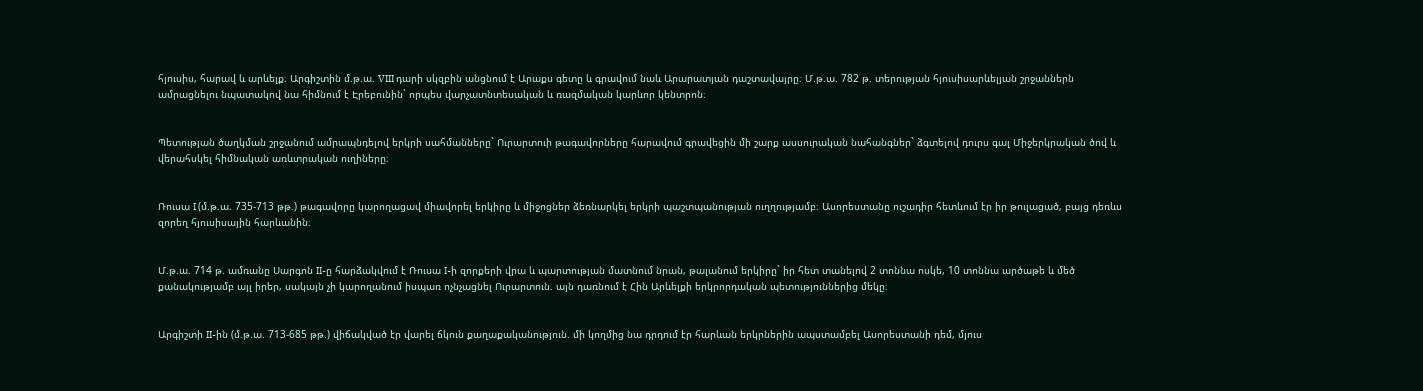հյուսիս, հարավ և արևելք։ Արգիշտին մ.թ.ա. VIII դարի սկզբին անցնում է Արաքս գետը և գրավում նաև Արարատյան դաշտավայրը։ Մ.թ.ա. 782 թ. տերության հյուսիսարևելյան շրջաններն ամրացնելու նպատակով նա հիմնում է Էրեբունին` որպես վարչատնտեսական և ռազմական կարևոր կենտրոն։


Պետության ծաղկման շրջանում ամրապնդելով երկրի սահմանները` Ուրարտուի թագավորները հարավում գրավեցին մի շարք ասսուրական նահանգներ` ձգտելով դուրս գալ Միջերկրական ծով և վերահսկել հիմնական առևտրական ուղիները։


Ռուսա I (մ.թ.ա. 735-713 թթ.) թագավորը կարողացավ միավորել երկիրը և միջոցներ ձեռնարկել երկրի պաշտպանության ուղղությամբ։ Ասորեստանը ուշադիր հետևում էր իր թուլացած, բայց դեռևս զորեղ հյուսիսային հարևանին։


Մ.թ.ա. 714 թ. ամռանը Սարգոն II-ը հարձակվում է Ռուսա I-ի զորքերի վրա և պարտության մատնում նրան, թալանում երկիրը` իր հետ տանելով 2 տոննա ոսկե, 10 տոննա արծաթե և մեծ քանակությամբ այլ իրեր, սակայն չի կարողանում իսպառ ոչնչացնել Ուրարտուն. այն դառնում է Հին Արևելքի երկրորդական պետություններից մեկը։


Արգիշտի II-ին (մ.թ.ա. 713-685 թթ.) վիճակված էր վարել ճկուն քաղաքականություն. մի կողմից նա դրդում էր հարևան երկրներին ապստամբել Ասորեստանի դեմ, մյուս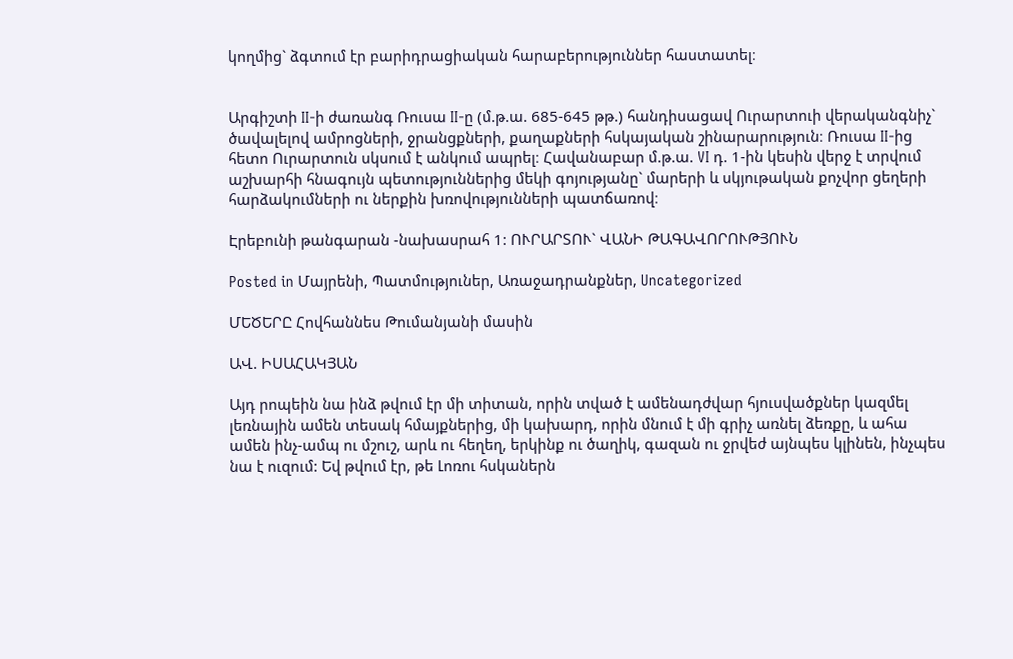կողմից` ձգտում էր բարիդրացիական հարաբերություններ հաստատել։


Արգիշտի II-ի ժառանգ Ռուսա II-ը (մ.թ.ա. 685-645 թթ.) հանդիսացավ Ուրարտուի վերականգնիչ` ծավալելով ամրոցների, ջրանցքների, քաղաքների հսկայական շինարարություն։ Ռուսա II-ից հետո Ուրարտուն սկսում է անկում ապրել։ Հավանաբար մ.թ.ա. VI դ. 1-ին կեսին վերջ է տրվում աշխարհի հնագույն պետություններից մեկի գոյությանը` մարերի և սկյութական քոչվոր ցեղերի հարձակումների ու ներքին խռովությունների պատճառով։

Էրեբունի թանգարան -նախասրահ 1: ՈՒՐԱՐՏՈՒ` ՎԱՆԻ ԹԱԳԱՎՈՐՈՒԹՅՈՒՆ

Posted in Մայրենի, Պատմություներ, Առաջադրանքներ, Uncategorized

ՄԵԾԵՐԸ Հովհաննես Թումանյանի մասին

ԱՎ. ԻՍԱՀԱԿՅԱՆ

Այդ րոպեին նա ինձ թվում էր մի տիտան, որին տված է ամենադժվար հյուսվածքներ կազմել լեռնային ամեն տեսակ հմայքներից, մի կախարդ, որին մնում է մի գրիչ առնել ձեռքը, և ահա ամեն ինչ-ամպ ու մշուշ, արև ու հեղեղ, երկինք ու ծաղիկ, գազան ու ջրվեժ այնպես կլինեն, ինչպես նա է ուզում: Եվ թվում էր, թե Լոռու հսկաներն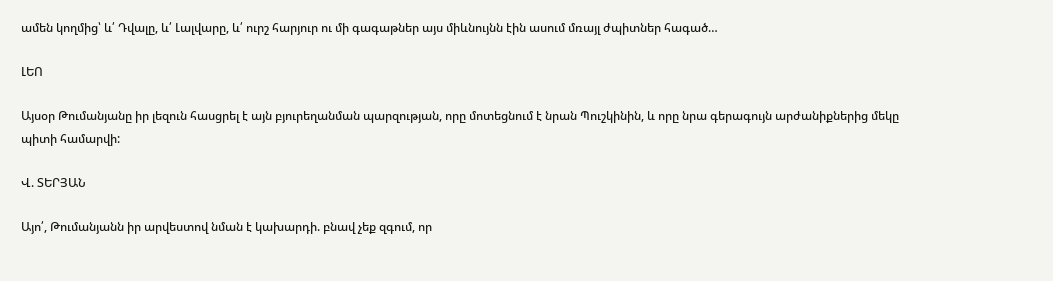ամեն կողմից՝ և՛ Դվալը, և՛ Լալվարը, և՛ ուրշ հարյուր ու մի գագաթներ այս միևնույնն էին ասում մռայլ ժպիտներ հագած…

ԼԵՈ

Այսօր Թումանյանը իր լեզուն հասցրել է այն բյուրեղանման պարզության, որը մոտեցնում է նրան Պուշկինին, և որը նրա գերագույն արժանիքներից մեկը պիտի համարվի:

Վ. ՏԵՐՅԱՆ

Այո՛, Թումանյանն իր արվեստով նման է կախարդի. բնավ չեք զգում, որ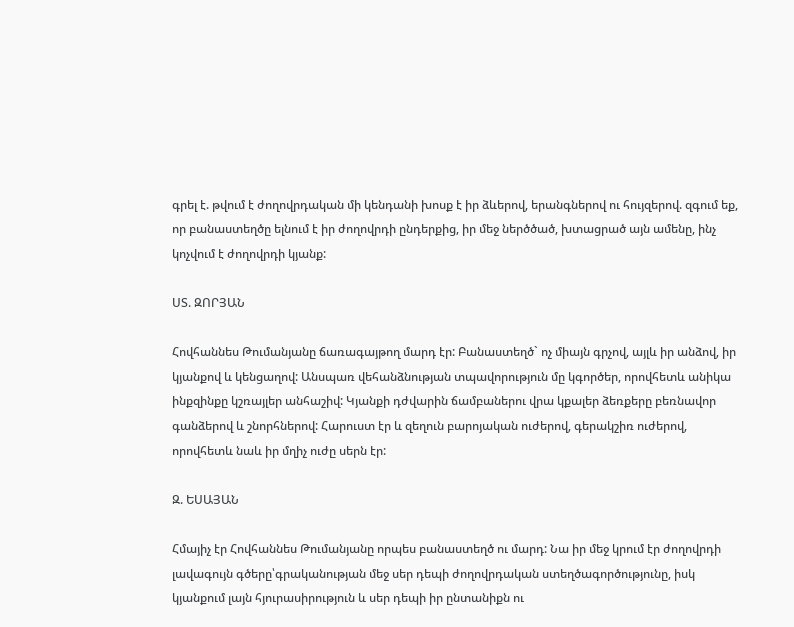գրել է. թվում է ժողովրդական մի կենդանի խոսք է իր ձևերով, երանգներով ու հույզերով. զգում եք, որ բանաստեղծը ելնում է իր ժողովրդի ընդերքից, իր մեջ ներծծած, խտացրած այն ամենը, ինչ կոչվում է ժողովրդի կյանք:

ՍՏ. ԶՈՐՅԱՆ

Հովհաննես Թումանյանը ճառագայթող մարդ էր: Բանաստեղծ` ոչ միայն գրչով, այլև իր անձով, իր կյանքով և կենցաղով: Անսպառ վեհանձնության տպավորություն մը կգործեր, որովհետև անիկա ինքզինքը կշռայլեր անհաշիվ: Կյանքի դժվարին ճամբաներու վրա կքալեր ձեռքերը բեռնավոր գանձերով և շնորհներով: Հարուստ էր և զեղուն բարոյական ուժերով, գերակշիռ ուժերով, որովհետև նաև իր մղիչ ուժը սերն էր:

Զ. ԵՍԱՅԱՆ

Հմայիչ էր Հովհաննես Թումանյանը որպես բանաստեղծ ու մարդ: Նա իր մեջ կրում էր ժողովրդի լավագույն գծերը՝գրականության մեջ սեր դեպի ժողովրդական ստեղծագործությունը, իսկ կյանքում լայն հյուրասիրություն և սեր դեպի իր ընտանիքն ու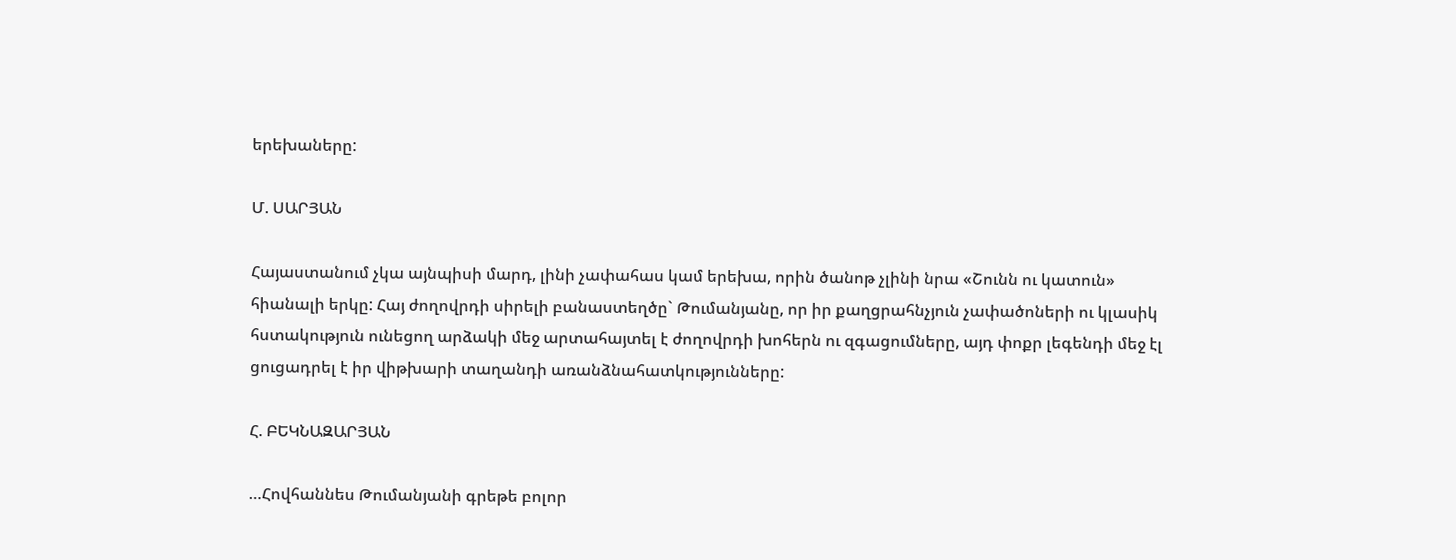երեխաները:

Մ. ՍԱՐՅԱՆ

Հայաստանում չկա այնպիսի մարդ, լինի չափահաս կամ երեխա, որին ծանոթ չլինի նրա «Շունն ու կատուն» հիանալի երկը: Հայ ժողովրդի սիրելի բանաստեղծը` Թումանյանը, որ իր քաղցրահնչյուն չափածոների ու կլասիկ հստակություն ունեցող արձակի մեջ արտահայտել է ժողովրդի խոհերն ու զգացումները, այդ փոքր լեգենդի մեջ էլ ցուցադրել է իր վիթխարի տաղանդի առանձնահատկությունները:

Հ. ԲԵԿՆԱԶԱՐՅԱՆ

…Հովհաննես Թումանյանի գրեթե բոլոր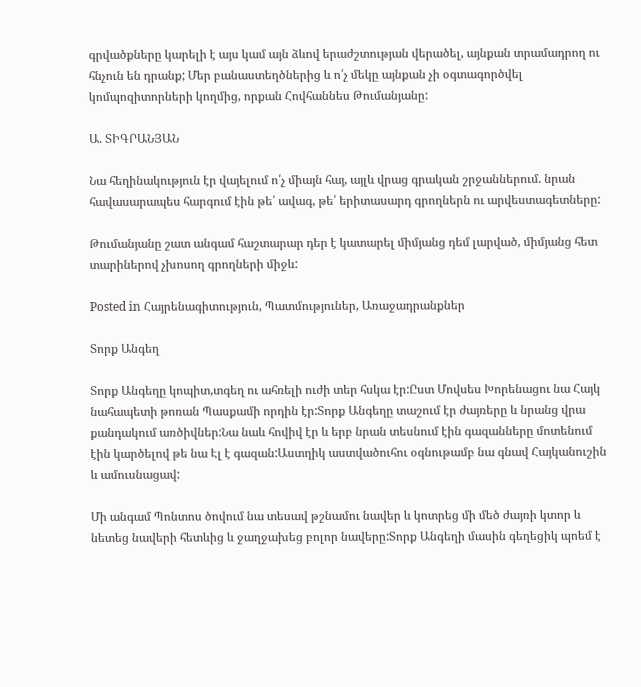գրվածքները կարելի է այս կամ այն ձևով երաժշտության վերածել, այնքան տրամադրող ու հնչուն են դրանք; Մեր բանաստեղծներից և ո՛չ մեկը այնքան չի օգտագործվել կոմպոզիտորների կողմից, որքան Հովհաննես Թումանյանը:

Ա. ՏԻԳՐԱՆՅԱՆ

Նա հեղինակություն էր վայելում ո՛չ միայն հայ, այլև վրաց գրական շրջաններում. նրան հավասարապես հարգում էին թե՛ ավագ, թե՛ երիտասարդ գրողներն ու արվեստագետները:

Թումանյանը շատ անգամ հաշտարար դեր է կատարել միմյանց դեմ լարված, միմյանց հետ տարիներով չխոսող գրողների միջև:

Posted in Հայրենագիտություն, Պատմություներ, Առաջադրանքներ

Տորք Անգեղ

Տորք Անգեղը կոպիտ,տգեղ ու ահռելի ուժի տեր հսկա էր:Ըստ Մովսես Խորենացու նա Հայկ նահապետի թոռան Պասքամի որդին էր:Տորք Անգեղը տաշում էր ժայռերը և նրանց վրա քանդակում առծիվներ:Նա նաև հովիվ էր և երբ նրան տեսնում էին գազանները մոտենում էին կարծելով թե նա Էլ է գազան:Աստղիկ աստվածուհու օգնութամբ նա գնավ Հայկանուշին և ամուսնացավ:

Մի անգամ Պոնտոս ծովում նա տեսավ թշնամու նավեր և կոտրեց մի մեծ ժայռի կտոր և նետեց նավերի հետևից և ջաղջախեց բոլոր նավերը:Տորք Անգեղի մասին գեղեցիկ պոեմ է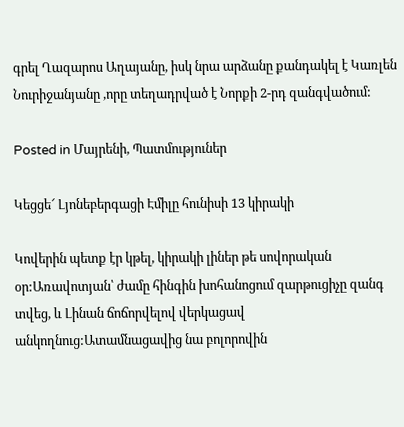գրել Ղազարոս Աղայանը, իսկ նրա արձանը քանդակել է Կառլեն Նուրիջանյանը ,որը տեղադրված է Նորքի 2-րդ զանգվածում:

Posted in Մայրենի, Պատմություներ

Կեցցե՜ Լյոնեբերգացի Էմիլը հունիսի 13 կիրակի

Կովերին պետք էր կթել, կիրակի լիներ թե սովորական օր:Առավոտյան՝ ժամը հինգին խոհանոցում զարթուցիչը զանգ տվեց, և Լինան ճոճորվելով վերկացավ անկողնուց:Ատամնացավից նա բոլորովին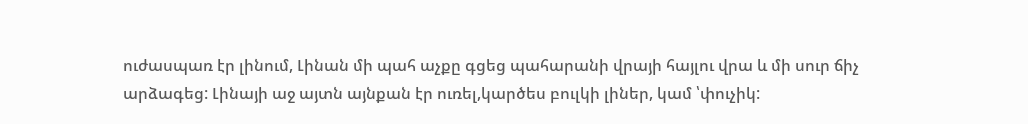ուժասպառ էր լինում, Լինան մի պահ աչքը գցեց պահարանի վրայի հայլու վրա և մի սուր ճիչ արձագեց: Լինայի աջ այտն այնքան էր ուռել,կարծես բուլկի լիներ, կամ ՝փուչիկ: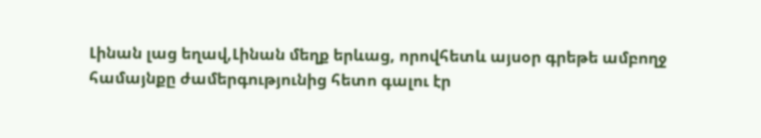Լինան լաց եղավ,Լինան մեղք երևաց, որովհետև այսօր գրեթե ամբողջ համայնքը ժամերգությունից հետո գալու էր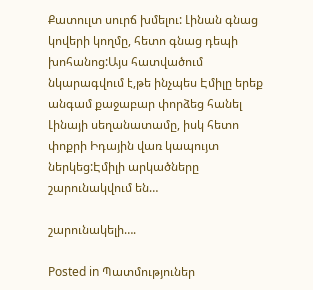Քատուլտ սուրճ խմելու: Լինան գնաց կովերի կողմը, հետո գնաց դեպի խոհանոց:Այս հատվածում նկարագվում է,թե ինչպես Էմիլը երեք անգամ քաջաբար փորձեց հանել Լինայի սեղանատամը, իսկ հետո փոքրի Իդային վառ կապույտ ներկեց:Էմիլի արկածները շարունակվում են…

շարունակելի….

Posted in Պատմություներ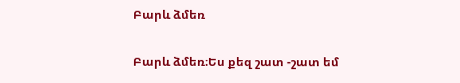Բարև ձմեռ

Բարև ձմեռ։Ես քեզ շատ -շատ եմ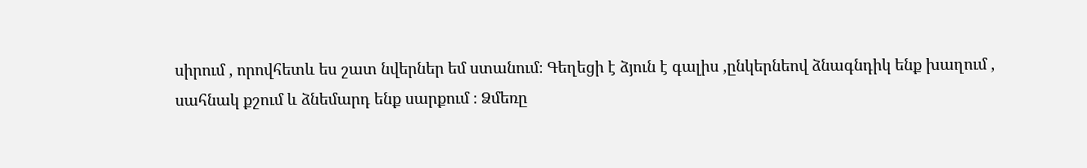սիրում , որովհետև ես շատ նվերներ եմ ստանում։ Գեղեցի է ձյուն է գալիս ,ընկերնեով ձնագնդիկ ենք խաղում , սահնակ քշում և ձնեմարդ ենք սարքում ։ Ձմեռը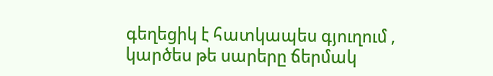գեղեցիկ է հատկապես գյուղում , կարծես թե սարերը ճերմակ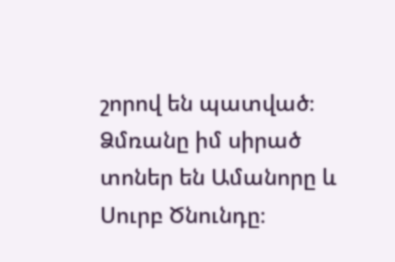շորով են պատված։ Ձմռանը իմ սիրած տոներ են Ամանորը և Սուրբ Ծնունդը։